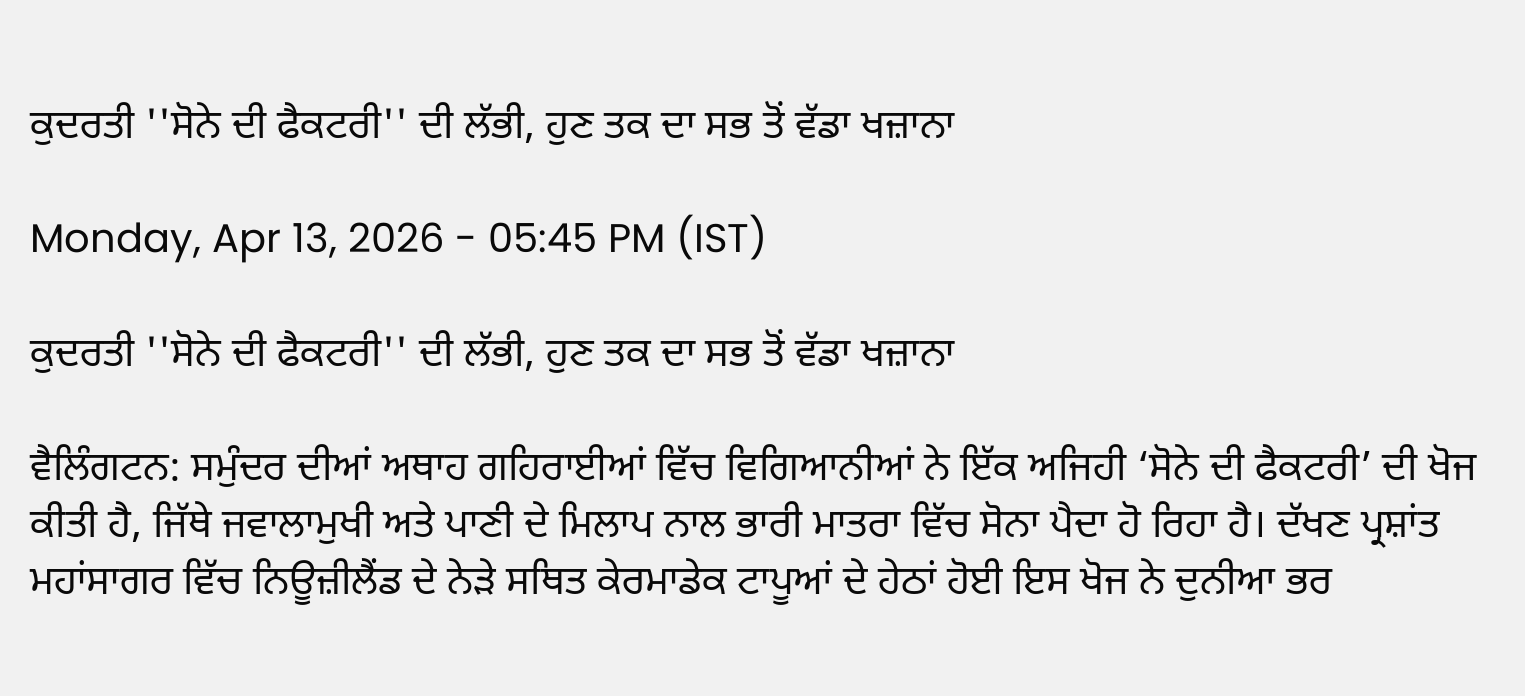ਕੁਦਰਤੀ ''ਸੋਨੇ ਦੀ ਫੈਕਟਰੀ'' ਦੀ ਲੱਭੀ, ਹੁਣ ਤਕ ਦਾ ਸਭ ਤੋਂ ਵੱਡਾ ਖਜ਼ਾਨਾ

Monday, Apr 13, 2026 - 05:45 PM (IST)

ਕੁਦਰਤੀ ''ਸੋਨੇ ਦੀ ਫੈਕਟਰੀ'' ਦੀ ਲੱਭੀ, ਹੁਣ ਤਕ ਦਾ ਸਭ ਤੋਂ ਵੱਡਾ ਖਜ਼ਾਨਾ

ਵੈਲਿੰਗਟਨ: ਸਮੁੰਦਰ ਦੀਆਂ ਅਥਾਹ ਗਹਿਰਾਈਆਂ ਵਿੱਚ ਵਿਗਿਆਨੀਆਂ ਨੇ ਇੱਕ ਅਜਿਹੀ ‘ਸੋਨੇ ਦੀ ਫੈਕਟਰੀ’ ਦੀ ਖੋਜ ਕੀਤੀ ਹੈ, ਜਿੱਥੇ ਜਵਾਲਾਮੁਖੀ ਅਤੇ ਪਾਣੀ ਦੇ ਮਿਲਾਪ ਨਾਲ ਭਾਰੀ ਮਾਤਰਾ ਵਿੱਚ ਸੋਨਾ ਪੈਦਾ ਹੋ ਰਿਹਾ ਹੈ। ਦੱਖਣ ਪ੍ਰਸ਼ਾਂਤ ਮਹਾਂਸਾਗਰ ਵਿੱਚ ਨਿਊਜ਼ੀਲੈਂਡ ਦੇ ਨੇੜੇ ਸਥਿਤ ਕੇਰਮਾਡੇਕ ਟਾਪੂਆਂ ਦੇ ਹੇਠਾਂ ਹੋਈ ਇਸ ਖੋਜ ਨੇ ਦੁਨੀਆ ਭਰ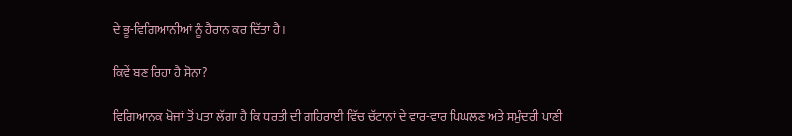ਦੇ ਭੂ-ਵਿਗਿਆਨੀਆਂ ਨੂੰ ਹੈਰਾਨ ਕਰ ਦਿੱਤਾ ਹੈ।

ਕਿਵੇਂ ਬਣ ਰਿਹਾ ਹੈ ਸੋਨਾ?

ਵਿਗਿਆਨਕ ਖੋਜਾਂ ਤੋਂ ਪਤਾ ਲੱਗਾ ਹੈ ਕਿ ਧਰਤੀ ਦੀ ਗਹਿਰਾਈ ਵਿੱਚ ਚੱਟਾਨਾਂ ਦੇ ਵਾਰ-ਵਾਰ ਪਿਘਲਣ ਅਤੇ ਸਮੁੰਦਰੀ ਪਾਣੀ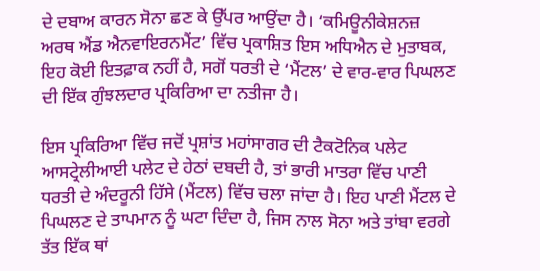ਦੇ ਦਬਾਅ ਕਾਰਨ ਸੋਨਾ ਛਣ ਕੇ ਉੱਪਰ ਆਉਂਦਾ ਹੈ। ‘ਕਮਿਊਨੀਕੇਸ਼ਨਜ਼ ਅਰਥ ਐਂਡ ਐਨਵਾਇਰਨਮੈਂਟ’ ਵਿੱਚ ਪ੍ਰਕਾਸ਼ਿਤ ਇਸ ਅਧਿਐਨ ਦੇ ਮੁਤਾਬਕ, ਇਹ ਕੋਈ ਇਤਫ਼ਾਕ ਨਹੀਂ ਹੈ, ਸਗੋਂ ਧਰਤੀ ਦੇ ‘ਮੈਂਟਲ’ ਦੇ ਵਾਰ-ਵਾਰ ਪਿਘਲਣ ਦੀ ਇੱਕ ਗੁੰਝਲਦਾਰ ਪ੍ਰਕਿਰਿਆ ਦਾ ਨਤੀਜਾ ਹੈ।

ਇਸ ਪ੍ਰਕਿਰਿਆ ਵਿੱਚ ਜਦੋਂ ਪ੍ਰਸ਼ਾਂਤ ਮਹਾਂਸਾਗਰ ਦੀ ਟੈਕਟੋਨਿਕ ਪਲੇਟ ਆਸਟ੍ਰੇਲੀਆਈ ਪਲੇਟ ਦੇ ਹੇਠਾਂ ਦਬਦੀ ਹੈ, ਤਾਂ ਭਾਰੀ ਮਾਤਰਾ ਵਿੱਚ ਪਾਣੀ ਧਰਤੀ ਦੇ ਅੰਦਰੂਨੀ ਹਿੱਸੇ (ਮੈਂਟਲ) ਵਿੱਚ ਚਲਾ ਜਾਂਦਾ ਹੈ। ਇਹ ਪਾਣੀ ਮੈਂਟਲ ਦੇ ਪਿਘਲਣ ਦੇ ਤਾਪਮਾਨ ਨੂੰ ਘਟਾ ਦਿੰਦਾ ਹੈ, ਜਿਸ ਨਾਲ ਸੋਨਾ ਅਤੇ ਤਾਂਬਾ ਵਰਗੇ ਤੱਤ ਇੱਕ ਥਾਂ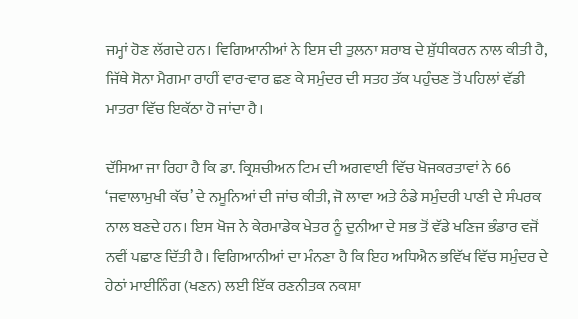ਜਮ੍ਹਾਂ ਹੋਣ ਲੱਗਦੇ ਹਨ। ਵਿਗਿਆਨੀਆਂ ਨੇ ਇਸ ਦੀ ਤੁਲਨਾ ਸ਼ਰਾਬ ਦੇ ਸ਼ੁੱਧੀਕਰਨ ਨਾਲ ਕੀਤੀ ਹੈ, ਜਿੱਥੇ ਸੋਨਾ ਮੈਗਮਾ ਰਾਹੀਂ ਵਾਰ-ਵਾਰ ਛਣ ਕੇ ਸਮੁੰਦਰ ਦੀ ਸਤਹ ਤੱਕ ਪਹੁੰਚਣ ਤੋਂ ਪਹਿਲਾਂ ਵੱਡੀ ਮਾਤਰਾ ਵਿੱਚ ਇਕੱਠਾ ਹੋ ਜਾਂਦਾ ਹੈ।

ਦੱਸਿਆ ਜਾ ਰਿਹਾ ਹੈ ਕਿ ਡਾ. ਕ੍ਰਿਸ਼ਚੀਅਨ ਟਿਮ ਦੀ ਅਗਵਾਈ ਵਿੱਚ ਖੋਜਕਰਤਾਵਾਂ ਨੇ 66 ‘ਜਵਾਲਾਮੁਖੀ ਕੱਚ’ ਦੇ ਨਮੂਨਿਆਂ ਦੀ ਜਾਂਚ ਕੀਤੀ, ਜੋ ਲਾਵਾ ਅਤੇ ਠੰਡੇ ਸਮੁੰਦਰੀ ਪਾਣੀ ਦੇ ਸੰਪਰਕ ਨਾਲ ਬਣਦੇ ਹਨ। ਇਸ ਖੋਜ ਨੇ ਕੇਰਮਾਡੇਕ ਖੇਤਰ ਨੂੰ ਦੁਨੀਆ ਦੇ ਸਭ ਤੋਂ ਵੱਡੇ ਖਣਿਜ ਭੰਡਾਰ ਵਜੋਂ ਨਵੀਂ ਪਛਾਣ ਦਿੱਤੀ ਹੈ। ਵਿਗਿਆਨੀਆਂ ਦਾ ਮੰਨਣਾ ਹੈ ਕਿ ਇਹ ਅਧਿਐਨ ਭਵਿੱਖ ਵਿੱਚ ਸਮੁੰਦਰ ਦੇ ਹੇਠਾਂ ਮਾਈਨਿੰਗ (ਖਣਨ) ਲਈ ਇੱਕ ਰਣਨੀਤਕ ਨਕਸ਼ਾ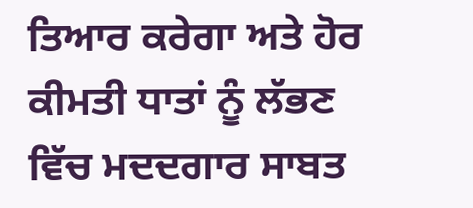ਤਿਆਰ ਕਰੇਗਾ ਅਤੇ ਹੋਰ ਕੀਮਤੀ ਧਾਤਾਂ ਨੂੰ ਲੱਭਣ ਵਿੱਚ ਮਦਦਗਾਰ ਸਾਬਤ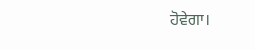ਹੋਵੇਗਾ।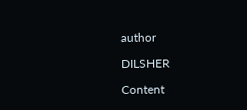author

DILSHER

Content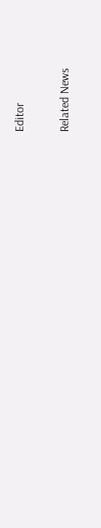Editor

Related News